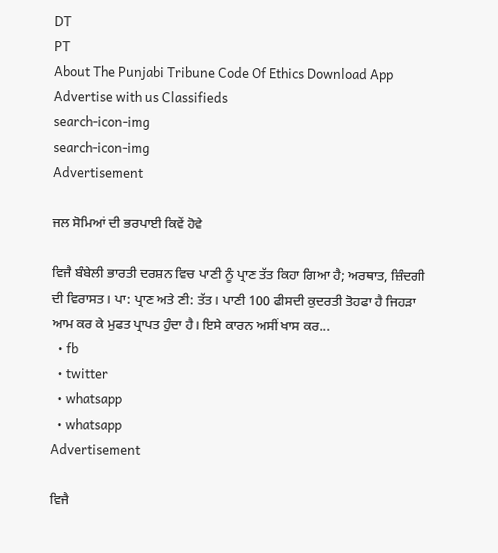DT
PT
About The Punjabi Tribune Code Of Ethics Download App Advertise with us Classifieds
search-icon-img
search-icon-img
Advertisement

ਜਲ ਸੋਮਿਆਂ ਦੀ ਭਰਪਾਈ ਕਿਵੇਂ ਹੋਵੇ

ਵਿਜੈ ਬੰਬੇਲੀ ਭਾਰਤੀ ਦਰਸ਼ਨ ਵਿਚ ਪਾਣੀ ਨੂੰ ਪ੍ਰਾਣ ਤੱਤ ਕਿਹਾ ਗਿਆ ਹੈ; ਅਰਥਾਤ, ਜ਼ਿੰਦਗੀ ਦੀ ਵਿਰਾਸਤ। ਪਾ: ਪ੍ਰਾਣ ਅਤੇ ਣੀ: ਤੱਤ। ਪਾਣੀ 100 ਫੀਸਦੀ ਕੁਦਰਤੀ ਤੋਹਫਾ ਹੈ ਜਿਹੜਾ ਆਮ ਕਰ ਕੇ ਮੁਫਤ ਪ੍ਰਾਪਤ ਹੁੰਦਾ ਹੈ। ਇਸੇ ਕਾਰਨ ਅਸੀਂ ਖਾਸ ਕਰ...
  • fb
  • twitter
  • whatsapp
  • whatsapp
Advertisement

ਵਿਜੈ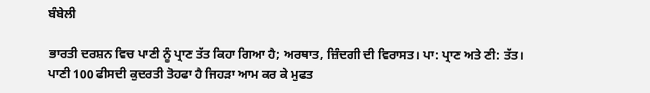ਬੰਬੇਲੀ

ਭਾਰਤੀ ਦਰਸ਼ਨ ਵਿਚ ਪਾਣੀ ਨੂੰ ਪ੍ਰਾਣ ਤੱਤ ਕਿਹਾ ਗਿਆ ਹੈ; ਅਰਥਾਤ, ਜ਼ਿੰਦਗੀ ਦੀ ਵਿਰਾਸਤ। ਪਾ: ਪ੍ਰਾਣ ਅਤੇ ਣੀ: ਤੱਤ। ਪਾਣੀ 100 ਫੀਸਦੀ ਕੁਦਰਤੀ ਤੋਹਫਾ ਹੈ ਜਿਹੜਾ ਆਮ ਕਰ ਕੇ ਮੁਫਤ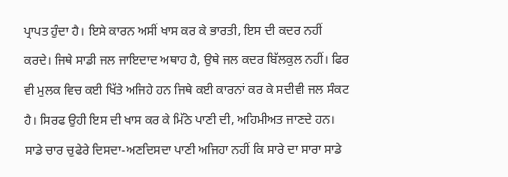ਪ੍ਰਾਪਤ ਹੁੰਦਾ ਹੈ। ਇਸੇ ਕਾਰਨ ਅਸੀਂ ਖਾਸ ਕਰ ਕੇ ਭਾਰਤੀ, ਇਸ ਦੀ ਕਦਰ ਨਹੀਂ ਕਰਦੇ। ਜਿਥੇ ਸਾਡੀ ਜਲ ਜਾਇਦਾਦ ਅਥਾਹ ਹੈ, ਉਥੇ ਜਲ ਕਦਰ ਬਿੱਲਕੁਲ ਨਹੀਂ। ਫਿਰ ਵੀ ਮੁਲਕ ਵਿਚ ਕਈ ਖਿੱਤੇ ਅਜਿਹੇ ਹਨ ਜਿਥੇ ਕਈ ਕਾਰਨਾਂ ਕਰ ਕੇ ਸਦੀਵੀ ਜਲ ਸੰਕਟ ਹੈ। ਸਿਰਫ ਉਹੀ ਇਸ ਦੀ ਖਾਸ ਕਰ ਕੇ ਮਿੱਠੇ ਪਾਣੀ ਦੀ, ਅਹਿਮੀਅਤ ਜਾਣਦੇ ਹਨ। ਸਾਡੇ ਚਾਰ ਚੁਫੇਰੇ ਦਿਸਦਾ-ਅਣਦਿਸਦਾ ਪਾਣੀ ਅਜਿਹਾ ਨਹੀਂ ਕਿ ਸਾਰੇ ਦਾ ਸਾਰਾ ਸਾਡੇ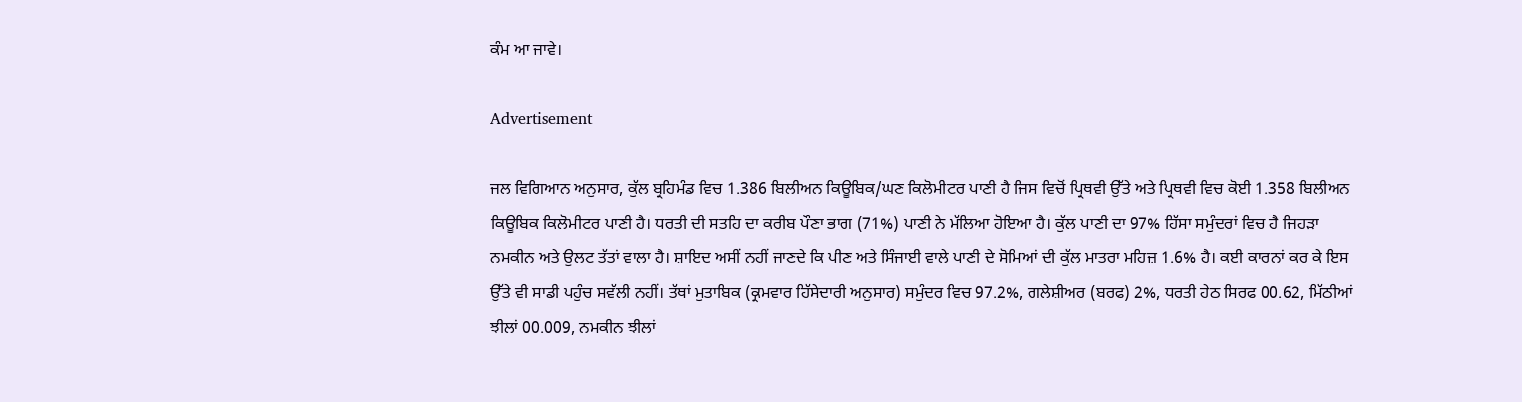ਕੰਮ ਆ ਜਾਵੇ।

Advertisement

ਜਲ ਵਿਗਿਆਨ ਅਨੁਸਾਰ, ਕੁੱਲ ਬ੍ਰਹਿਮੰਡ ਵਿਚ 1.386 ਬਿਲੀਅਨ ਕਿਊਬਿਕ/ਘਣ ਕਿਲੋਮੀਟਰ ਪਾਣੀ ਹੈ ਜਿਸ ਵਿਚੋਂ ਪ੍ਰਿਥਵੀ ਉੱਤੇ ਅਤੇ ਪ੍ਰਿਥਵੀ ਵਿਚ ਕੋਈ 1.358 ਬਿਲੀਅਨ ਕਿਊਬਿਕ ਕਿਲੋਮੀਟਰ ਪਾਣੀ ਹੈ। ਧਰਤੀ ਦੀ ਸਤਹਿ ਦਾ ਕਰੀਬ ਪੌਣਾ ਭਾਗ (71%) ਪਾਣੀ ਨੇ ਮੱਲਿਆ ਹੋਇਆ ਹੈ। ਕੁੱਲ ਪਾਣੀ ਦਾ 97% ਹਿੱਸਾ ਸਮੁੰਦਰਾਂ ਵਿਚ ਹੈ ਜਿਹੜਾ ਨਮਕੀਨ ਅਤੇ ਉਲਟ ਤੱਤਾਂ ਵਾਲਾ ਹੈ। ਸ਼ਾਇਦ ਅਸੀਂ ਨਹੀਂ ਜਾਣਦੇ ਕਿ ਪੀਣ ਅਤੇ ਸਿੰਜਾਈ ਵਾਲੇ ਪਾਣੀ ਦੇ ਸੋਮਿਆਂ ਦੀ ਕੁੱਲ ਮਾਤਰਾ ਮਹਿਜ਼ 1.6% ਹੈ। ਕਈ ਕਾਰਨਾਂ ਕਰ ਕੇ ਇਸ ਉੱਤੇ ਵੀ ਸਾਡੀ ਪਹੁੰਚ ਸਵੱਲੀ ਨਹੀਂ। ਤੱਥਾਂ ਮੁਤਾਬਿਕ (ਕ੍ਰਮਵਾਰ ਹਿੱਸੇਦਾਰੀ ਅਨੁਸਾਰ) ਸਮੁੰਦਰ ਵਿਚ 97.2%, ਗਲੇਸ਼ੀਅਰ (ਬਰਫ) 2%, ਧਰਤੀ ਹੇਠ ਸਿਰਫ 00.62, ਮਿੱਠੀਆਂ ਝੀਲਾਂ 00.009, ਨਮਕੀਨ ਝੀਲਾਂ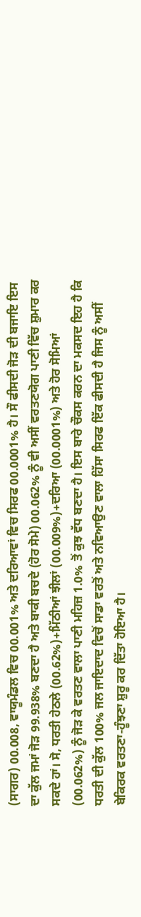(ਸਾਗਰ) 00.008, ਵਾਯੂਮੰਡਲ ਵਿਚ 00.001% ਅਤੇ ਦਰਿਆਵਾਂ ਵਿਚ ਸਿਰਫ 00.0001% ਹੈ। ਸੌ ਫੀਸਦੀ ਜੋੜ ਦੀ ਬਜਾਇ ਇਸ ਦਾ ਕੁੱਲ ਜਮਾਂ ਜੋੜ 99.938% ਬਣਦਾ ਹੈ ਅਤੇ ਬਾਕੀ ਬਚਦੇ (ਹੋਰ ਸੋਮੇ) 00.062% ਨੂੰ ਵੀ ਅਸੀਂ ਵਰਤਣਯੋਗ ਪਾਣੀ ਵਿੱਚ ਸ਼ੁਮਾਰ ਕਰ ਸਕਦੇ ਹਾਂ। ਸੋ, ਧਰਤੀ ਹੇਠਲੇ (00.62%)+ਮਿੱਠੀਆਂ ਝੀਲਾਂ (00.009%)+ਦਰਿਆ (00.0001%) ਅਤੇ ਹੋਰ ਸੋਮਿਆਂ (00.062%) ਨੂੰ ਜੋੜ ਕੇ ਵਰਤਣ ਵਾਲਾ ਪਾਣੀ ਮਹਿਜ਼ 1.0% ਤੋਂ ਕੁਝ ਵੱਧ ਬਣਦਾ ਹੈ। ਇਸ ਬਾਰੇ ਚੌਕਸ ਕਰਨ ਦਾ ਮਕਸਦ ਇਹ ਹੈ ਕਿ ਧਰਤੀ ਦੀ ਕੁੱਲ 100% ਜਲ ਜਾਇਦਾਦ ਵਿਚੋਂ ਸਾਡਾ ਵਰਤੋਂ ਅਤੇ ਨਵਿਆਉਣ ਵਾਲਾ ਹਿੱਸਾ ਸਿਰਫ ਇੱਕ ਫੀਸਦੀ ਹੈ ਜਿਸ ਨੂੰ ਅਸੀਂ ਬੇਕਿਰਕ ਵਰਤਣਾ-ਹੂੰਝਣਾ ਸ਼ੁਰੂ ਕਰ ਦਿੱਤਾ ਹੋਇਆ ਹੈ।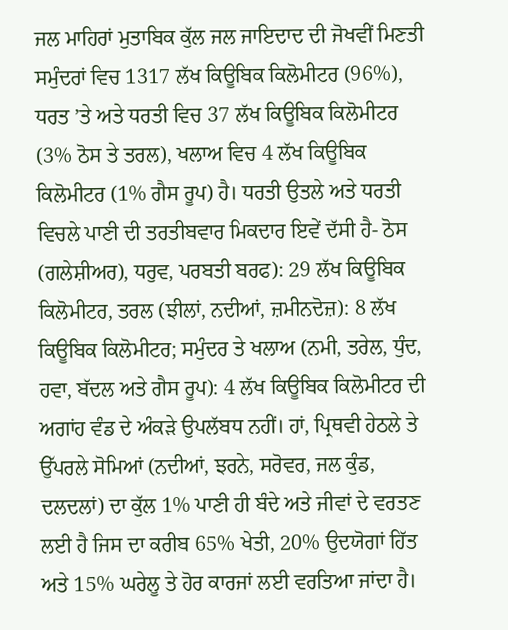ਜਲ ਮਾਹਿਰਾਂ ਮੁਤਾਬਿਕ ਕੁੱਲ ਜਲ ਜਾਇਦਾਦ ਦੀ ਜੋਖਵੀਂ ਮਿਣਤੀ ਸਮੁੰਦਰਾਂ ਵਿਚ 1317 ਲੱਖ ਕਿਊਬਿਕ ਕਿਲੋਮੀਟਰ (96%), ਧਰਤ ’ਤੇ ਅਤੇ ਧਰਤੀ ਵਿਚ 37 ਲੱਖ ਕਿਊਬਿਕ ਕਿਲੋਮੀਟਰ (3% ਠੋਸ ਤੇ ਤਰਲ), ਖਲਾਅ ਵਿਚ 4 ਲੱਖ ਕਿਊਬਿਕ ਕਿਲੋਮੀਟਰ (1% ਗੈਸ ਰੂਪ) ਹੈ। ਧਰਤੀ ਉਤਲੇ ਅਤੇ ਧਰਤੀ ਵਿਚਲੇ ਪਾਣੀ ਦੀ ਤਰਤੀਬਵਾਰ ਮਿਕਦਾਰ ਇਵੇਂ ਦੱਸੀ ਹੈ- ਠੋਸ (ਗਲੇਸ਼ੀਅਰ), ਧਰੁਵ, ਪਰਬਤੀ ਬਰਫ): 29 ਲੱਖ ਕਿਊਬਿਕ ਕਿਲੋਮੀਟਰ, ਤਰਲ (ਝੀਲਾਂ, ਨਦੀਆਂ, ਜ਼ਮੀਨਦੋਜ਼): 8 ਲੱਖ ਕਿਊਬਿਕ ਕਿਲੋਮੀਟਰ; ਸਮੁੰਦਰ ਤੇ ਖਲਾਅ (ਨਮੀ, ਤਰੇਲ, ਧੁੰਦ, ਹਵਾ, ਬੱਦਲ ਅਤੇ ਗੈਸ ਰੂਪ): 4 ਲੱਖ ਕਿਊਬਿਕ ਕਿਲੋਮੀਟਰ ਦੀ ਅਗਾਂਹ ਵੰਡ ਦੇ ਅੰਕੜੇ ਉਪਲੱਬਧ ਨਹੀਂ। ਹਾਂ, ਪ੍ਰਿਥਵੀ ਹੇਠਲੇ ਤੇ ਉੱਪਰਲੇ ਸੋਮਿਆਂ (ਨਦੀਆਂ, ਝਰਨੇ, ਸਰੋਵਰ, ਜਲ ਕੁੰਡ, ਦਲਦਲਾਂ) ਦਾ ਕੁੱਲ 1% ਪਾਣੀ ਹੀ ਬੰਦੇ ਅਤੇ ਜੀਵਾਂ ਦੇ ਵਰਤਣ ਲਈ ਹੈ ਜਿਸ ਦਾ ਕਰੀਬ 65% ਖੇਤੀ, 20% ਉਦਯੋਗਾਂ ਹਿੱਤ ਅਤੇ 15% ਘਰੇਲੂ ਤੇ ਹੋਰ ਕਾਰਜਾਂ ਲਈ ਵਰਤਿਆ ਜਾਂਦਾ ਹੈ।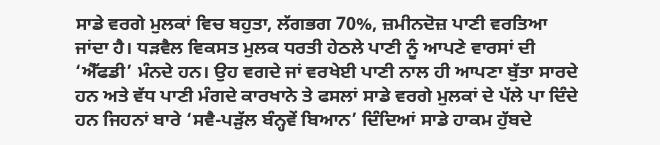ਸਾਡੇ ਵਰਗੇ ਮੁਲਕਾਂ ਵਿਚ ਬਹੁਤਾ, ਲੱਗਭਗ 70%, ਜ਼ਮੀਨਦੋਜ਼ ਪਾਣੀ ਵਰਤਿਆ ਜਾਂਦਾ ਹੈ। ਧੜਵੈਲ ਵਿਕਸਤ ਮੁਲਕ ਧਰਤੀ ਹੇਠਲੇ ਪਾਣੀ ਨੂੰ ਆਪਣੇ ਵਾਰਸਾਂ ਦੀ ‘ਐੱਫਡੀ’ ਮੰਨਦੇ ਹਨ। ਉਹ ਵਗਦੇ ਜਾਂ ਵਰਖੇਈ ਪਾਣੀ ਨਾਲ ਹੀ ਆਪਣਾ ਬੁੱਤਾ ਸਾਰਦੇ ਹਨ ਅਤੇ ਵੱਧ ਪਾਣੀ ਮੰਗਦੇ ਕਾਰਖਾਨੇ ਤੇ ਫਸਲਾਂ ਸਾਡੇ ਵਰਗੇ ਮੁਲਕਾਂ ਦੇ ਪੱਲੇ ਪਾ ਦਿੰਦੇ ਹਨ ਜਿਹਨਾਂ ਬਾਰੇ ‘ਸਵੈ-ਪੜੁੱਲ ਬੰਨ੍ਹਵੇਂ ਬਿਆਨ’ ਦਿੰਦਿਆਂ ਸਾਡੇ ਹਾਕਮ ਹੁੱਬਦੇ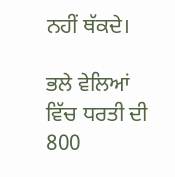ਨਹੀਂ ਥੱਕਦੇ।

ਭਲੇ ਵੇਲਿਆਂ ਵਿੱਚ ਧਰਤੀ ਦੀ 800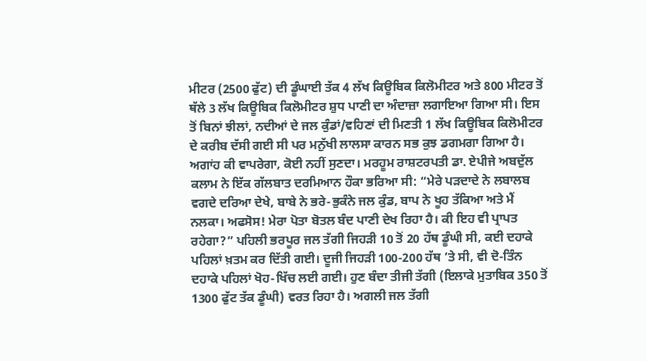ਮੀਟਰ (2500 ਫੁੱਟ) ਦੀ ਡੂੰਘਾਈ ਤੱਕ 4 ਲੱਖ ਕਿਊਬਿਕ ਕਿਲੋਮੀਟਰ ਅਤੇ 800 ਮੀਟਰ ਤੋਂ ਥੱਲੇ 3 ਲੱਖ ਕਿਊਬਿਕ ਕਿਲੋਮੀਟਰ ਸ਼ੁਧ ਪਾਣੀ ਦਾ ਅੰਦਾਜ਼ਾ ਲਗਾਇਆ ਗਿਆ ਸੀ। ਇਸ ਤੋਂ ਬਿਨਾਂ ਝੀਲਾਂ, ਨਦੀਆਂ ਦੇ ਜਲ ਕੁੰਡਾਂ/ਵਹਿਣਾਂ ਦੀ ਮਿਣਤੀ 1 ਲੱਖ ਕਿਊਬਿਕ ਕਿਲੋਮੀਟਰ ਦੇ ਕਰੀਬ ਦੱਸੀ ਗਈ ਸੀ ਪਰ ਮਨੁੱਖੀ ਲਾਲਸਾ ਕਾਰਨ ਸਭ ਕੁਝ ਡਗਮਗਾ ਗਿਆ ਹੈ। ਅਗਾਂਹ ਕੀ ਵਾਪਰੇਗਾ, ਕੋਈ ਨਹੀਂ ਸੁਣਦਾ। ਮਰਹੂਮ ਰਾਸ਼ਟਰਪਤੀ ਡਾ. ਏਪੀਜੇ ਅਬਦੁੱਲ ਕਲਾਮ ਨੇ ਇੱਕ ਗੱਲਬਾਤ ਦਰਮਿਆਨ ਹੌਕਾ ਭਰਿਆ ਸੀ: “ਮੇਰੇ ਪੜਦਾਦੇ ਨੇ ਲਬਾਲਬ ਵਗਦੇ ਦਰਿਆ ਦੇਖੇ, ਬਾਬੇ ਨੇ ਭਰੇ-ਭੁਕੰਨੇ ਜਲ ਕੁੰਡ, ਬਾਪ ਨੇ ਖੂਹ ਤੱਕਿਆ ਅਤੇ ਮੈਂ ਨਲਕਾ। ਅਫਸੋਸ! ਮੇਰਾ ਪੋਤਾ ਬੋਤਲ ਬੰਦ ਪਾਣੀ ਦੇਖ ਰਿਹਾ ਹੈ। ਕੀ ਇਹ ਵੀ ਪ੍ਰਾਪਤ ਰਹੇਗਾ?” ਪਹਿਲੀ ਭਰਪੂਰ ਜਲ ਤੱਗੀ ਜਿਹੜੀ 10 ਤੋਂ 20 ਹੱਥ ਡੂੰਘੀ ਸੀ, ਕਈ ਦਹਾਕੇ ਪਹਿਲਾਂ ਖ਼ਤਮ ਕਰ ਦਿੱਤੀ ਗਈ। ਦੂਜੀ ਜਿਹੜੀ 100-200 ਹੱਥ ’ਤੇ ਸੀ, ਵੀ ਦੋ-ਤਿੰਨ ਦਹਾਕੇ ਪਹਿਲਾਂ ਖੋਹ-ਖਿੱਚ ਲਈ ਗਈ। ਹੁਣ ਬੰਦਾ ਤੀਜੀ ਤੱਗੀ (ਇਲਾਕੇ ਮੁਤਾਬਿਕ 350 ਤੋਂ 1300 ਫੁੱਟ ਤੱਕ ਡੂੰਘੀ) ਵਰਤ ਰਿਹਾ ਹੈ। ਅਗਲੀ ਜਲ ਤੱਗੀ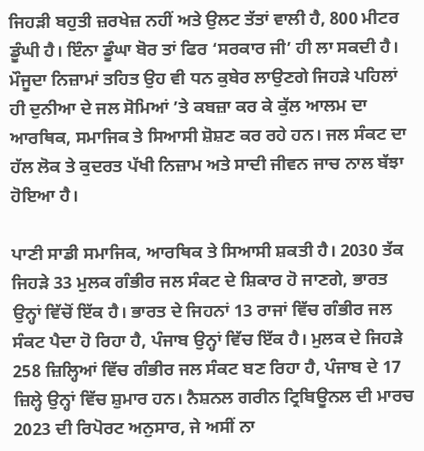ਜਿਹੜੀ ਬਹੁਤੀ ਜ਼ਰਖੇਜ਼ ਨਹੀਂ ਅਤੇ ਉਲਟ ਤੱਤਾਂ ਵਾਲੀ ਹੈ, 800 ਮੀਟਰ ਡੂੰਘੀ ਹੈ। ਇੰਨਾ ਡੂੰਘਾ ਬੋਰ ਤਾਂ ਫਿਰ ‘ਸਰਕਾਰ ਜੀ’ ਹੀ ਲਾ ਸਕਦੀ ਹੈ। ਮੌਜੂਦਾ ਨਿਜ਼ਾਮਾਂ ਤਹਿਤ ਉਹ ਵੀ ਧਨ ਕੁਬੇਰ ਲਾਉਣਗੇ ਜਿਹੜੇ ਪਹਿਲਾਂ ਹੀ ਦੁਨੀਆ ਦੇ ਜਲ ਸੋਮਿਆਂ ’ਤੇ ਕਬਜ਼ਾ ਕਰ ਕੇ ਕੁੱਲ ਆਲਮ ਦਾ ਆਰਥਿਕ, ਸਮਾਜਿਕ ਤੇ ਸਿਆਸੀ ਸ਼ੋਸ਼ਣ ਕਰ ਰਹੇ ਹਨ। ਜਲ ਸੰਕਟ ਦਾ ਹੱਲ ਲੋਕ ਤੇ ਕੁਦਰਤ ਪੱਖੀ ਨਿਜ਼ਾਮ ਅਤੇ ਸਾਦੀ ਜੀਵਨ ਜਾਚ ਨਾਲ ਬੱਝਾ ਹੋਇਆ ਹੈ।

ਪਾਣੀ ਸਾਡੀ ਸਮਾਜਿਕ, ਆਰਥਿਕ ਤੇ ਸਿਆਸੀ ਸ਼ਕਤੀ ਹੈ। 2030 ਤੱਕ ਜਿਹੜੇ 33 ਮੁਲਕ ਗੰਭੀਰ ਜਲ ਸੰਕਟ ਦੇ ਸ਼ਿਕਾਰ ਹੋ ਜਾਣਗੇ, ਭਾਰਤ ਉਨ੍ਹਾਂ ਵਿੱਚੋਂ ਇੱਕ ਹੈ। ਭਾਰਤ ਦੇ ਜਿਹਨਾਂ 13 ਰਾਜਾਂ ਵਿੱਚ ਗੰਭੀਰ ਜਲ ਸੰਕਟ ਪੈਦਾ ਹੋ ਰਿਹਾ ਹੈ, ਪੰਜਾਬ ਉਨ੍ਹਾਂ ਵਿੱਚ ਇੱਕ ਹੈ। ਮੁਲਕ ਦੇ ਜਿਹੜੇ 258 ਜ਼ਿਲ੍ਹਿਆਂ ਵਿੱਚ ਗੰਭੀਰ ਜਲ ਸੰਕਟ ਬਣ ਰਿਹਾ ਹੈ, ਪੰਜਾਬ ਦੇ 17 ਜ਼ਿਲ੍ਹੇ ਉਨ੍ਹਾਂ ਵਿੱਚ ਸ਼ੁਮਾਰ ਹਨ। ਨੈਸ਼ਨਲ ਗਰੀਨ ਟ੍ਰਿਬਿਊਨਲ ਦੀ ਮਾਰਚ 2023 ਦੀ ਰਿਪੋਰਟ ਅਨੁਸਾਰ, ਜੇ ਅਸੀਂ ਨਾ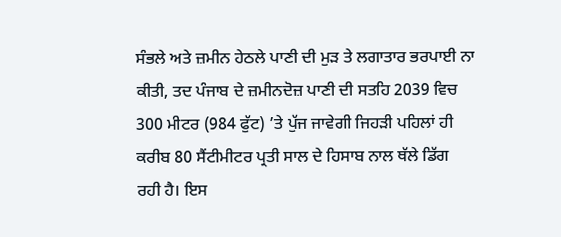ਸੰਭਲੇ ਅਤੇ ਜ਼ਮੀਨ ਹੇਠਲੇ ਪਾਣੀ ਦੀ ਮੁੜ ਤੇ ਲਗਾਤਾਰ ਭਰਪਾਈ ਨਾ ਕੀਤੀ, ਤਦ ਪੰਜਾਬ ਦੇ ਜ਼ਮੀਨਦੋਜ਼ ਪਾਣੀ ਦੀ ਸਤਹਿ 2039 ਵਿਚ 300 ਮੀਟਰ (984 ਫੁੱਟ) ’ਤੇ ਪੁੱਜ ਜਾਵੇਗੀ ਜਿਹੜੀ ਪਹਿਲਾਂ ਹੀ ਕਰੀਬ 80 ਸੈਂਟੀਮੀਟਰ ਪ੍ਰਤੀ ਸਾਲ ਦੇ ਹਿਸਾਬ ਨਾਲ ਥੱਲੇ ਡਿੱਗ ਰਹੀ ਹੈ। ਇਸ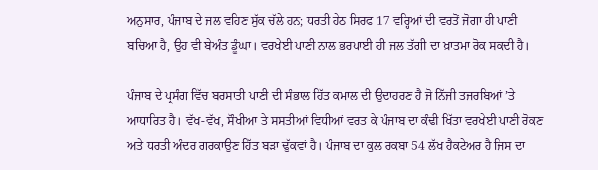ਅਨੁਸਾਰ, ਪੰਜਾਬ ਦੇ ਜਲ ਵਹਿਣ ਸੁੱਕ ਚੱਲੇ ਹਨ; ਧਰਤੀ ਹੇਠ ਸਿਰਫ 17 ਵਰ੍ਹਿਆਂ ਦੀ ਵਰਤੋਂ ਜੋਗਾ ਹੀ ਪਾਣੀ ਬਚਿਆ ਹੈ, ਉਹ ਵੀ ਬੇਅੰਤ ਡੂੰਘਾ। ਵਰਖੇਈ ਪਾਣੀ ਨਾਲ ਭਰਪਾਈ ਹੀ ਜਲ ਤੱਗੀ ਦਾ ਖ਼ਾਤਮਾ ਰੋਕ ਸਕਦੀ ਹੈ।

ਪੰਜਾਬ ਦੇ ਪ੍ਰਸੰਗ ਵਿੱਚ ਬਰਸਾਤੀ ਪਾਣੀ ਦੀ ਸੰਭਾਲ ਹਿੱਤ ਕਮਾਲ ਦੀ ਉਦਾਹਰਣ ਹੈ ਜੋ ਨਿੱਜੀ ਤਜਰਬਿਆਂ ’ਤੇ ਆਧਾਰਿਤ ਹੈ। ਵੱਖ-ਵੱਖ, ਸੌਖੀਆ ਤੇ ਸਸਤੀਆਂ ਵਿਧੀਆਂ ਵਰਤ ਕੇ ਪੰਜਾਬ ਦਾ ਕੰਢੀ ਖਿੱਤਾ ਵਰਖੇਈ ਪਾਣੀ ਰੋਕਣ ਅਤੇ ਧਰਤੀ ਅੰਦਰ ਗਰਕਾਉਣ ਹਿੱਤ ਬੜਾ ਢੁੱਕਵਾਂ ਹੈ। ਪੰਜਾਬ ਦਾ ਕੁਲ ਰਕਬਾ 54 ਲੱਖ ਹੈਕਟੇਅਰ ਹੈ ਜਿਸ ਦਾ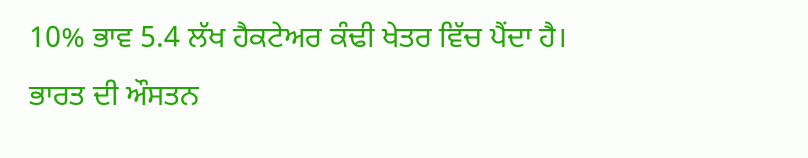10% ਭਾਵ 5.4 ਲੱਖ ਹੈਕਟੇਅਰ ਕੰਢੀ ਖੇਤਰ ਵਿੱਚ ਪੈਂਦਾ ਹੈ। ਭਾਰਤ ਦੀ ਔਸਤਨ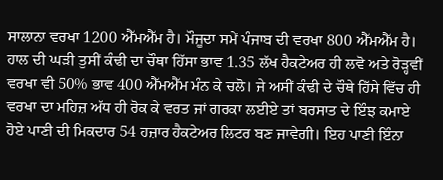ਸਾਲਾਨਾ ਵਰਖਾ 1200 ਐੱਮਐੱਮ ਹੈ। ਮੌਜੂਦਾ ਸਮੇਂ ਪੰਜਾਬ ਦੀ ਵਰਖਾ 800 ਐੱਮਐੱਮ ਹੈ। ਹਾਲ ਦੀ ਘੜੀ ਤੁਸੀਂ ਕੰਢੀ ਦਾ ਚੌਥਾ ਹਿੱਸਾ ਭਾਵ 1.35 ਲੱਖ ਹੈਕਟੇਅਰ ਹੀ ਲਵੋ ਅਤੇ ਰੋੜ੍ਹਵੀਂ ਵਰਖਾ ਵੀ 50% ਭਾਵ 400 ਐੱਮਐੱਮ ਮੰਨ ਕੇ ਚਲੋ। ਜੇ ਅਸੀਂ ਕੰਢੀ ਦੇ ਚੌਥੇ ਹਿੱਸੇ ਵਿੱਚ ਹੀ ਵਰਖਾ ਦਾ ਮਹਿਜ਼ ਅੱਧ ਹੀ ਰੋਕ ਕੇ ਵਰਤ ਜਾਂ ਗਰਕਾ ਲਈਏ ਤਾਂ ਬਰਸਾਤ ਦੇ ਇੰਝ ਕਮਾਏ ਹੋਏ ਪਾਣੀ ਦੀ ਮਿਕਦਾਰ 54 ਹਜ਼ਾਰ ਹੈਕਟੇਅਰ ਲਿਟਰ ਬਣ ਜਾਵੇਗੀ। ਇਹ ਪਾਣੀ ਇੰਨਾ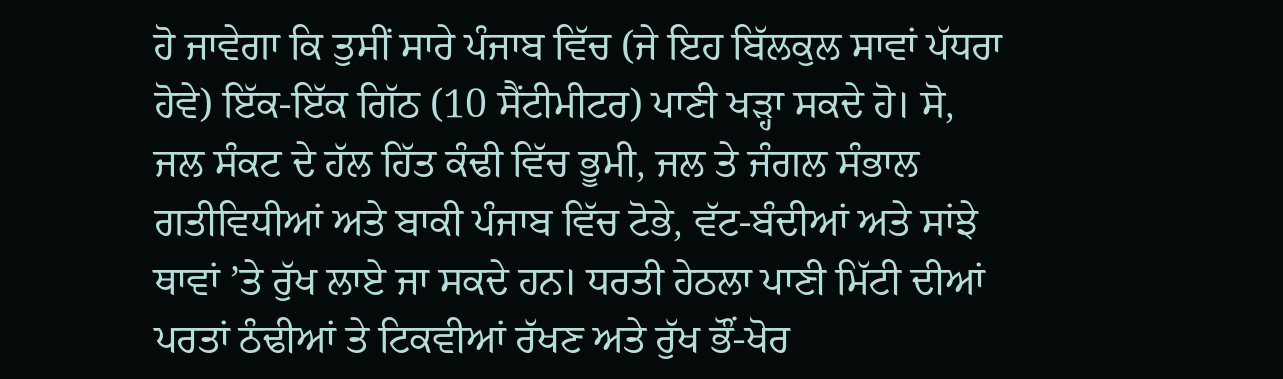ਹੋ ਜਾਵੇਗਾ ਕਿ ਤੁਸੀਂ ਸਾਰੇ ਪੰਜਾਬ ਵਿੱਚ (ਜੇ ਇਹ ਬਿੱਲਕੁਲ ਸਾਵਾਂ ਪੱਧਰਾ ਹੋਵੇ) ਇੱਕ-ਇੱਕ ਗਿੱਠ (10 ਸੈਂਟੀਮੀਟਰ) ਪਾਣੀ ਖੜ੍ਹਾ ਸਕਦੇ ਹੋ। ਸੋ, ਜਲ ਸੰਕਟ ਦੇ ਹੱਲ ਹਿੱਤ ਕੰਢੀ ਵਿੱਚ ਭੂਮੀ, ਜਲ ਤੇ ਜੰਗਲ ਸੰਭਾਲ ਗਤੀਵਿਧੀਆਂ ਅਤੇ ਬਾਕੀ ਪੰਜਾਬ ਵਿੱਚ ਟੋਭੇ, ਵੱਟ-ਬੰਦੀਆਂ ਅਤੇ ਸਾਂਝੇ ਥਾਵਾਂ ’ਤੇ ਰੁੱਖ ਲਾਏ ਜਾ ਸਕਦੇ ਹਨ। ਧਰਤੀ ਹੇਠਲਾ ਪਾਣੀ ਮਿੱਟੀ ਦੀਆਂ ਪਰਤਾਂ ਠੰਢੀਆਂ ਤੇ ਟਿਕਵੀਆਂ ਰੱਖਣ ਅਤੇ ਰੁੱਖ ਭੌਂ-ਖੋਰ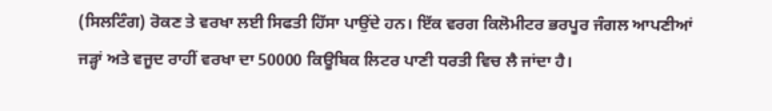(ਸਿਲਟਿੰਗ) ਰੋਕਣ ਤੇ ਵਰਖਾ ਲਈ ਸਿਫਤੀ ਹਿੱਸਾ ਪਾਉਂਦੇ ਹਨ। ਇੱਕ ਵਰਗ ਕਿਲੋਮੀਟਰ ਭਰਪੂਰ ਜੰਗਲ ਆਪਣੀਆਂ ਜੜ੍ਹਾਂ ਅਤੇ ਵਜੂਦ ਰਾਹੀਂ ਵਰਖਾ ਦਾ 50000 ਕਿਊਬਿਕ ਲਿਟਰ ਪਾਣੀ ਧਰਤੀ ਵਿਚ ਲੈ ਜਾਂਦਾ ਹੈ।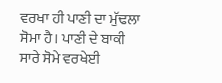ਵਰਖਾ ਹੀ ਪਾਣੀ ਦਾ ਮੁੱਢਲਾ ਸੋਮਾ ਹੈ। ਪਾਣੀ ਦੇ ਬਾਕੀ ਸਾਰੇ ਸੋਮੇ ਵਰਖੇਈ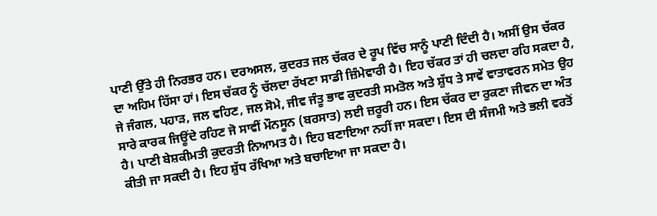ਪਾਣੀ ਉੱਤੇ ਹੀ ਨਿਰਭਰ ਹਨ। ਦਰਅਸਲ, ਕੁਦਰਤ ਜਲ ਚੱਕਰ ਦੇ ਰੂਪ ਵਿੱਚ ਸਾਨੂੰ ਪਾਣੀ ਦਿੰਦੀ ਹੈ। ਅਸੀਂ ਉਸ ਚੱਕਰ ਦਾ ਅਹਿਮ ਹਿੱਸਾ ਹਾਂ। ਇਸ ਚੱਕਰ ਨੂੰ ਚੱਲਦਾ ਰੱਖਣਾ ਸਾਡੀ ਜ਼ਿੰਮੇਵਾਰੀ ਹੈ। ਇਹ ਚੱਕਰ ਤਾਂ ਹੀ ਚਲਦਾ ਰਹਿ ਸਕਦਾ ਹੈ, ਜੇ ਜੰਗਲ, ਪਹਾੜ, ਜਲ ਵਹਿਣ, ਜਲ ਸੋਮੇ, ਜੀਵ ਜੰਤੂ ਭਾਵ ਕੁਦਰਤੀ ਸਮਤੋਲ ਅਤੇ ਸ਼ੁੱਧ ਤੇ ਸਾਵੇਂ ਵਾਤਾਵਰਨ ਸਮੇਤ ਉਹ ਸਾਰੇ ਕਾਰਕ ਜਿਊਂਦੇ ਰਹਿਣ ਜੋ ਸਾਵੀਂ ਮੌਨਸੂਨ (ਬਰਸਾਤ) ਲਈ ਜ਼ਰੂਰੀ ਹਨ। ਇਸ ਚੱਕਰ ਦਾ ਰੁਕਣਾ ਜੀਵਨ ਦਾ ਅੰਤ ਹੈ। ਪਾਣੀ ਬੇਸ਼ਕੀਮਤੀ ਕੁਦਰਤੀ ਨਿਆਮਤ ਹੈ। ਇਹ ਬਣਾਇਆ ਨਹੀਂ ਜਾ ਸਕਦਾ। ਇਸ ਦੀ ਸੰਜਮੀ ਅਤੇ ਭਲੀ ਵਰਤੋਂ ਕੀਤੀ ਜਾ ਸਕਦੀ ਹੈ। ਇਹ ਸ਼ੁੱਧ ਰੱਖਿਆ ਅਤੇ ਬਚਾਇਆ ਜਾ ਸਕਦਾ ਹੈ।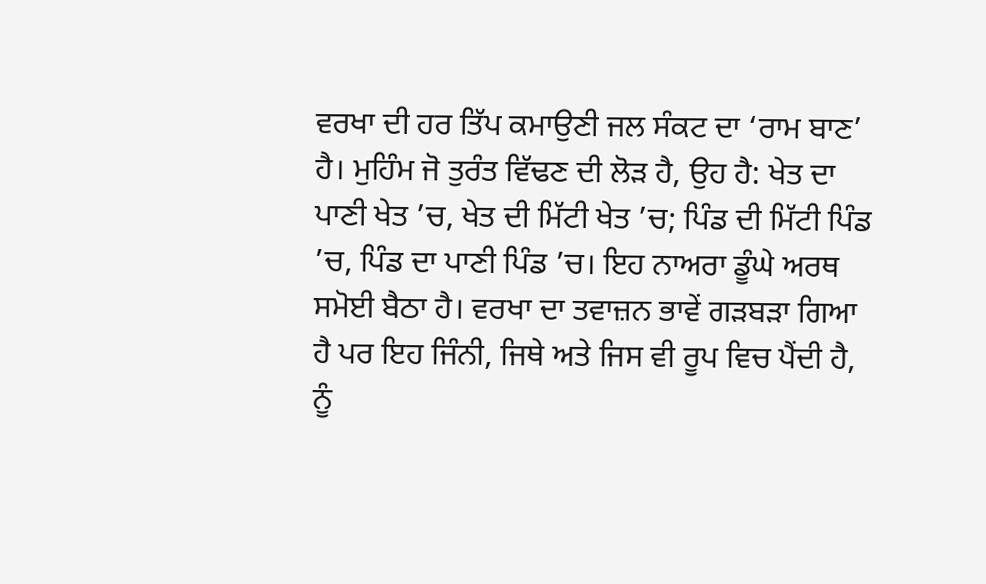ਵਰਖਾ ਦੀ ਹਰ ਤਿੱਪ ਕਮਾਉਣੀ ਜਲ ਸੰਕਟ ਦਾ ‘ਰਾਮ ਬਾਣ’ ਹੈ। ਮੁਹਿੰਮ ਜੋ ਤੁਰੰਤ ਵਿੱਢਣ ਦੀ ਲੋੜ ਹੈ, ਉਹ ਹੈ: ਖੇਤ ਦਾ ਪਾਣੀ ਖੇਤ ’ਚ, ਖੇਤ ਦੀ ਮਿੱਟੀ ਖੇਤ ’ਚ; ਪਿੰਡ ਦੀ ਮਿੱਟੀ ਪਿੰਡ ’ਚ, ਪਿੰਡ ਦਾ ਪਾਣੀ ਪਿੰਡ ’ਚ। ਇਹ ਨਾਅਰਾ ਡੂੰਘੇ ਅਰਥ ਸਮੋਈ ਬੈਠਾ ਹੈ। ਵਰਖਾ ਦਾ ਤਵਾਜ਼ਨ ਭਾਵੇਂ ਗੜਬੜਾ ਗਿਆ ਹੈ ਪਰ ਇਹ ਜਿੰਨੀ, ਜਿਥੇ ਅਤੇ ਜਿਸ ਵੀ ਰੂਪ ਵਿਚ ਪੈਂਦੀ ਹੈ, ਨੂੰ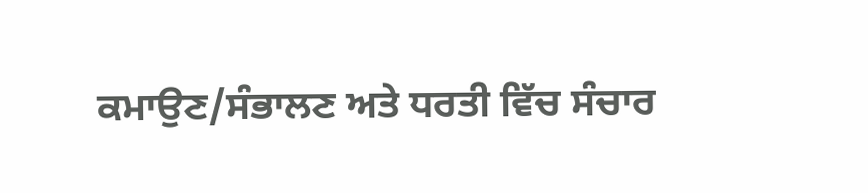ਕਮਾਉਣ/ਸੰਭਾਲਣ ਅਤੇ ਧਰਤੀ ਵਿੱਚ ਸੰਚਾਰ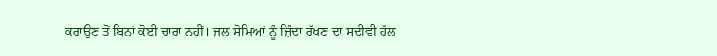ਕਰਾਉਣ ਤੋਂ ਬਿਨਾਂ ਕੋਈ ਚਾਰਾ ਨਹੀਂ। ਜਲ ਸੋਮਿਆਂ ਨੂੰ ਜ਼ਿੰਦਾ ਰੱਖਣ ਦਾ ਸਦੀਵੀ ਹੱਲ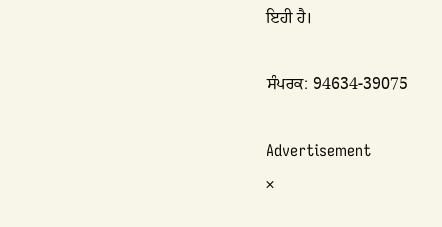ਇਹੀ ਹੈ।

ਸੰਪਰਕ: 94634-39075

Advertisement
×